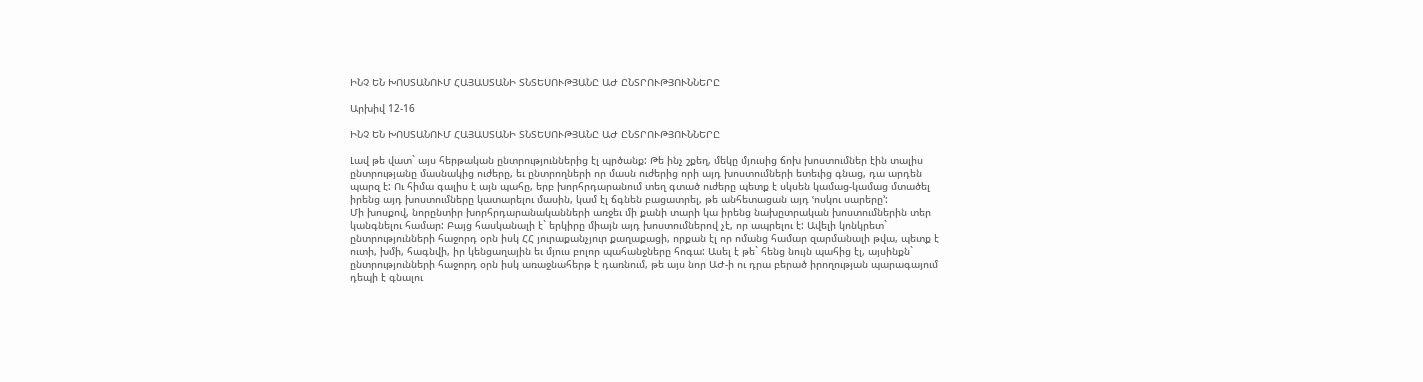ԻՆՉ ԵՆ ԽՈՍՏԱՆՈՒՄ ՀԱՅԱՍՏԱՆԻ ՏՆՏԵՍՈՒԹՅԱՆԸ ԱԺ ԸՆՏՐՈՒԹՅՈՒՆՆԵՐԸ

Արխիվ 12-16

ԻՆՉ ԵՆ ԽՈՍՏԱՆՈՒՄ ՀԱՅԱՍՏԱՆԻ ՏՆՏԵՍՈՒԹՅԱՆԸ ԱԺ ԸՆՏՐՈՒԹՅՈՒՆՆԵՐԸ

Լավ թե վատ` այս հերթական ընտրություններից էլ պրծանք: Թե ինչ շքեղ, մեկը մյուսից ճոխ խոստումներ էին տալիս ընտրությանը մասնակից ուժերը, եւ ընտրողների որ մասն ուժերից որի այդ խոստումների ետեւից գնաց, դա արդեն պարզ է: Ու հիմա գալիս է այն պահը, երբ խորհրդարանում տեղ գտած ուժերը պետք է սկսեն կամաց-կամաց մտածել իրենց այդ խոստումները կատարելու մասին, կամ էլ ճգնեն բացատրել, թե անհետացան այդ ՙոսկու սարերը՚:
Մի խոսքով, նորընտիր խորհրդարանականների առջեւ մի քանի տարի կա իրենց նախըտրական խոստումներին տեր կանգնելու համար: Բայց հասկանալի է` երկիրը միայն այդ խոստումներով չէ, որ ապրելու է: Ավելի կոնկրետ` ընտրությունների հաջորդ օրն իսկ ՀՀ յուրաքանչյուր քաղաքացի, որքան էլ որ ոմանց համար զարմանալի թվա, պետք է ուտի, խմի, հագնվի, իր կենցաղային եւ մյուս բոլոր պահանջները հոգա: Ասել է թե` հենց նույն պահից էլ, այսինքն` ընտրությունների հաջորդ օրն իսկ առաջնահերթ է դառնում, թե այս նոր ԱԺ-ի ու դրա բերած իրողության պարագայում դեպի է գնալու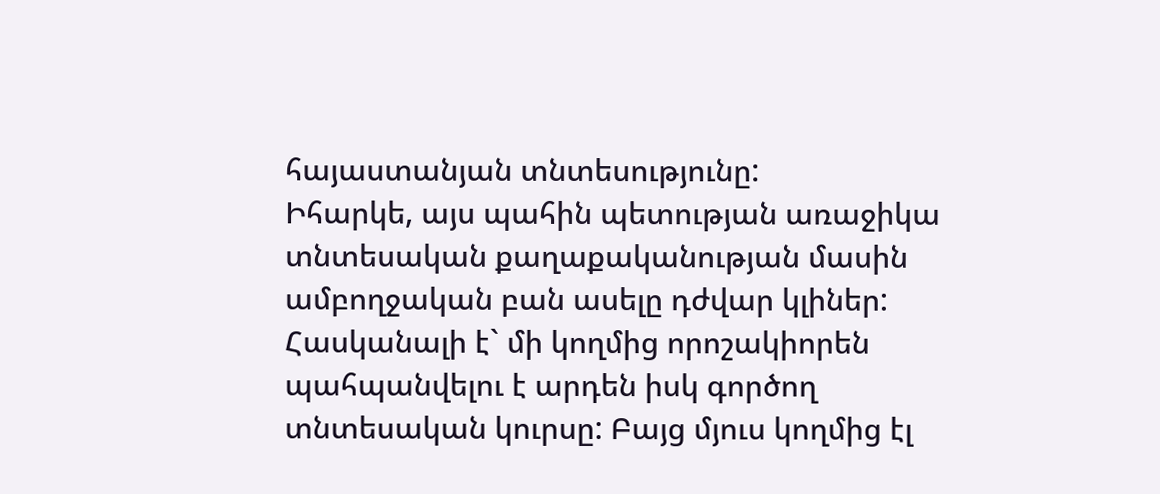հայաստանյան տնտեսությունը:
Իհարկե, այս պահին պետության առաջիկա տնտեսական քաղաքականության մասին ամբողջական բան ասելը դժվար կլիներ: Հասկանալի է` մի կողմից որոշակիորեն պահպանվելու է արդեն իսկ գործող տնտեսական կուրսը: Բայց մյուս կողմից էլ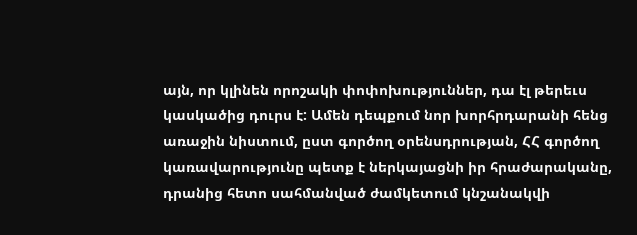այն, որ կլինեն որոշակի փոփոխություններ, դա էլ թերեւս կասկածից դուրս է: Ամեն դեպքում նոր խորհրդարանի հենց առաջին նիստում, ըստ գործող օրենսդրության, ՀՀ գործող կառավարությունը պետք է ներկայացնի իր հրաժարականը, դրանից հետո սահմանված ժամկետում կնշանակվի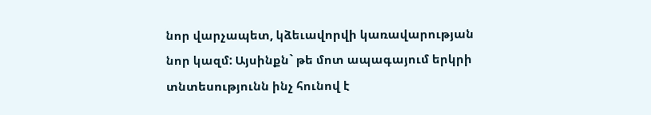նոր վարչապետ, կձեւավորվի կառավարության նոր կազմ: Այսինքն` թե մոտ ապագայում երկրի տնտեսությունն ինչ հունով է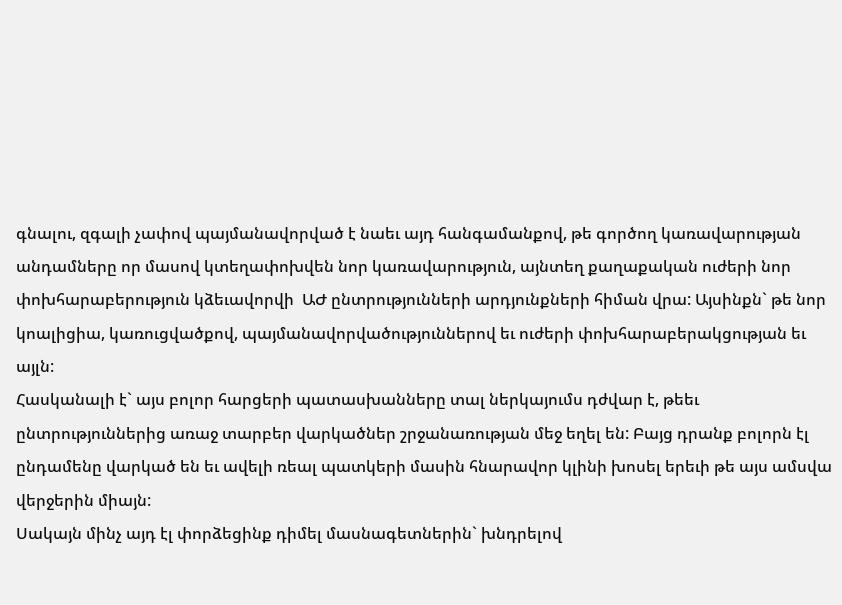գնալու, զգալի չափով պայմանավորված է նաեւ այդ հանգամանքով, թե գործող կառավարության անդամները որ մասով կտեղափոխվեն նոր կառավարություն, այնտեղ քաղաքական ուժերի նոր փոխհարաբերություն կձեւավորվի  ԱԺ ընտրությունների արդյունքների հիման վրա: Այսինքն` թե նոր կոալիցիա, կառուցվածքով, պայմանավորվածություններով եւ ուժերի փոխհարաբերակցության եւ այլն:
Հասկանալի է` այս բոլոր հարցերի պատասխանները տալ ներկայումս դժվար է, թեեւ ընտրություններից առաջ տարբեր վարկածներ շրջանառության մեջ եղել են: Բայց դրանք բոլորն էլ ընդամենը վարկած են եւ ավելի ռեալ պատկերի մասին հնարավոր կլինի խոսել երեւի թե այս ամսվա վերջերին միայն:
Սակայն մինչ այդ էլ փորձեցինք դիմել մասնագետներին` խնդրելով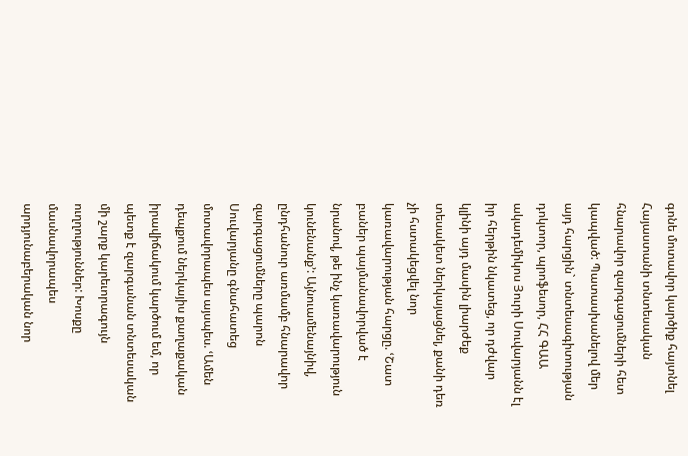գոնե մոտավոր կարծիք հայտնել Հայաստանի տնտեսական հնարավոր զարգացումների հետ կապված: Պատասխանելով մեր այդ հարցին` տնտեսագիտության դոկտոր, պրոֆեսոր, ՀՀ ԳԱԱ ակադեմիկոս Յուրի Սուվարյանն էլ իր հերթին նկատեց, որ դժվար կլինի այդ մասին լիարժեք տեսակետ ներկայացնել, քանի դեռ չի հստակեցվել նոր կառավարության հարցը. ՙՇատ բաներ պայմանավորված է նրանով, թե ինչ կառավարություն կունենանք՚: Այնուամենայնիվ, ընդհանուր առմամբ հնարավոր զարգացումները պարոն Սուվարյանը գնահատեց մոտավորապես այսպես. ՙԱմեն դեպքում ներկայիս քաղաքական իրավիճակում կարծում եմ, որ պետք է զարգանան տնտեսական մի շարք կարեւորագույն ուղղություններ: Խոսքը մասնավորապես արդյունաբերական նոր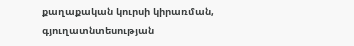քաղաքական կուրսի կիրառման, գյուղատնտեսության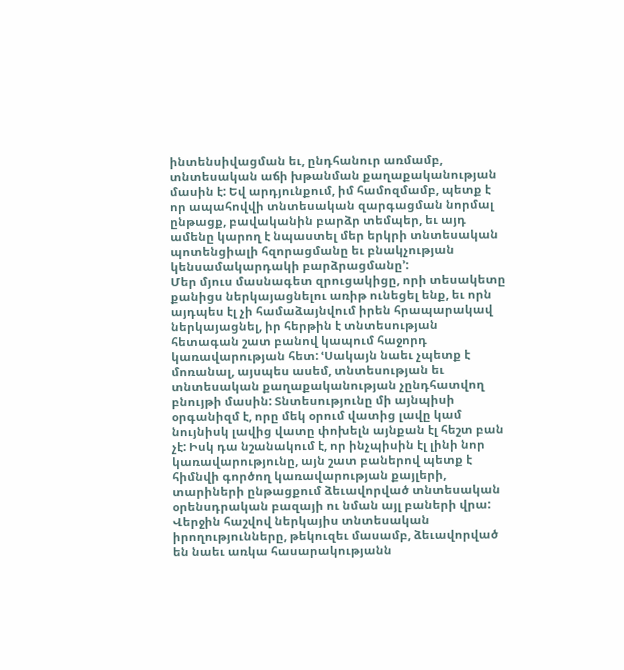ինտենսիվացման եւ, ընդհանուր առմամբ, տնտեսական աճի խթանման քաղաքականության մասին է: Եվ արդյունքում, իմ համոզմամբ, պետք է որ ապահովվի տնտեսական զարգացման նորմալ ընթացք, բավականին բարձր տեմպեր, եւ այդ ամենը կարող է նպաստել մեր երկրի տնտեսական պոտենցիալի հզորացմանը եւ բնակչության կենսամակարդակի բարձրացմանը՚:
Մեր մյուս մասնագետ զրուցակիցը, որի տեսակետը քանիցս ներկայացնելու առիթ ունեցել ենք, եւ որն այդպես էլ չի համաձայնվում իրեն հրապարակավ ներկայացնել, իր հերթին է տնտեսության հետագան շատ բանով կապում հաջորդ կառավարության հետ: ՙՍակայն նաեւ չպետք է մոռանալ, այսպես ասեմ, տնտեսության եւ տնտեսական քաղաքականության չընդհատվող բնույթի մասին: Տնտեսությունը մի այնպիսի օրգանիզմ է, որը մեկ օրում վատից լավը կամ նույնիսկ լավից վատը փոխելն այնքան էլ հեշտ բան չէ: Իսկ դա նշանակում է, որ ինչպիսին էլ լինի նոր կառավարությունը, այն շատ բաներով պետք է հիմնվի գործող կառավարության քայլերի, տարիների ընթացքում ձեւավորված տնտեսական օրենսդրական բազայի ու նման այլ բաների վրա: Վերջին հաշվով ներկայիս տնտեսական իրողությունները, թեկուզեւ մասամբ, ձեւավորված են նաեւ առկա հասարակությանն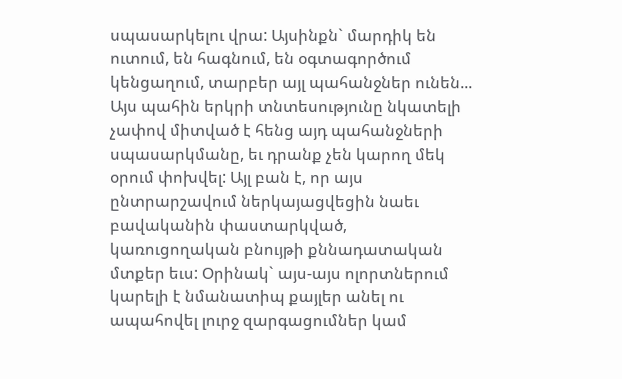սպասարկելու վրա: Այսինքն` մարդիկ են ուտում, են հագնում, են օգտագործում կենցաղում, տարբեր այլ պահանջներ ունեն... Այս պահին երկրի տնտեսությունը նկատելի չափով միտված է հենց այդ պահանջների սպասարկմանը, եւ դրանք չեն կարող մեկ օրում փոխվել: Այլ բան է, որ այս ընտրարշավում ներկայացվեցին նաեւ բավականին փաստարկված, կառուցողական բնույթի քննադատական մտքեր եւս: Օրինակ` այս-այս ոլորտներում կարելի է նմանատիպ քայլեր անել ու ապահովել լուրջ զարգացումներ կամ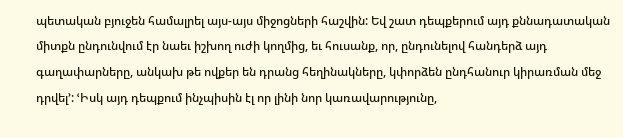պետական բյուջեն համալրել այս-այս միջոցների հաշվին: Եվ շատ դեպքերում այդ քննադատական միտքն ընդունվում էր նաեւ իշխող ուժի կողմից, եւ հուսանք, որ, ընդունելով հանդերձ այդ գաղափարները, անկախ թե ովքեր են դրանց հեղինակները, կփորձեն ընդհանուր կիրառման մեջ դրվել՚: ՙԻսկ այդ դեպքում ինչպիսին էլ որ լինի նոր կառավարությունը,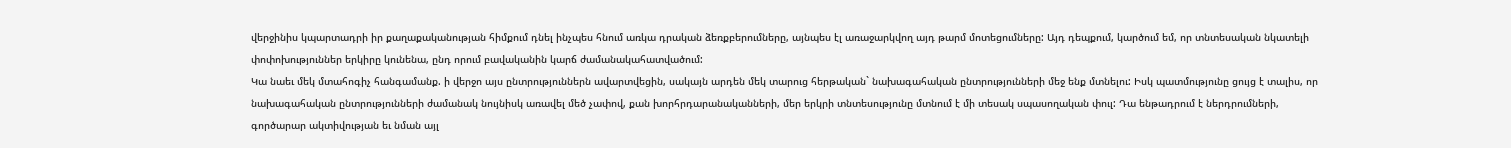վերջինիս կպարտադրի իր քաղաքականության հիմքում դնել ինչպես հնում առկա դրական ձեռքբերումները, այնպես էլ առաջարկվող այդ թարմ մոտեցումները: Այդ դեպքում, կարծում եմ, որ տնտեսական նկատելի փոփոխություններ երկիրը կունենա, ընդ որում բավականին կարճ ժամանակահատվածում:
Կա նաեւ մեկ մտահոգիչ հանգամանք. ի վերջո այս ընտրություններն ավարտվեցին, սակայն արդեն մեկ տարուց հերթական` նախագահական ընտրությունների մեջ ենք մտնելու: Իսկ պատմությունը ցույց է տալիս, որ նախագահական ընտրությունների ժամանակ նույնիսկ առավել մեծ չափով, քան խորհրդարանականների, մեր երկրի տնտեսությունը մտնում է մի տեսակ սպասողական փուլ: Դա ենթադրում է ներդրումների, գործարար ակտիվության եւ նման այլ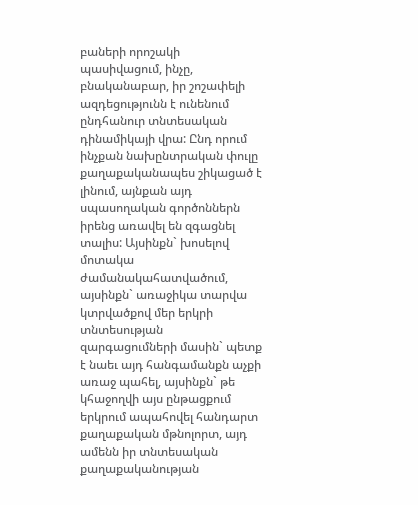բաների որոշակի պասիվացում, ինչը, բնականաբար, իր շոշափելի ազդեցությունն է ունենում ընդհանուր տնտեսական դինամիկայի վրա: Ընդ որում ինչքան նախընտրական փուլը քաղաքականապես շիկացած է լինում, այնքան այդ սպասողական գործոններն իրենց առավել են զգացնել տալիս: Այսինքն` խոսելով մոտակա ժամանակահատվածում, այսինքն` առաջիկա տարվա կտրվածքով մեր երկրի տնտեսության զարգացումների մասին` պետք է նաեւ այդ հանգամանքն աչքի առաջ պահել, այսինքն` թե կհաջողվի այս ընթացքում երկրում ապահովել հանդարտ քաղաքական մթնոլորտ, այդ ամենն իր տնտեսական քաղաքականության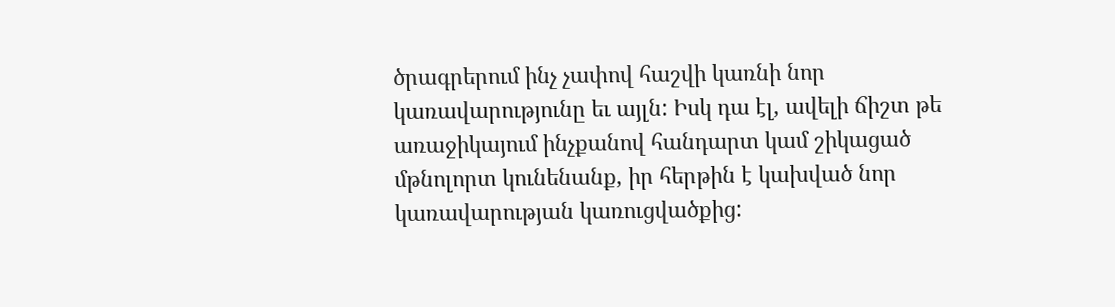ծրագրերում ինչ չափով հաշվի կառնի նոր կառավարությունը եւ այլն: Իսկ դա էլ, ավելի ճիշտ թե առաջիկայում ինչքանով հանդարտ կամ շիկացած մթնոլորտ կունենանք, իր հերթին է կախված նոր կառավարության կառուցվածքից: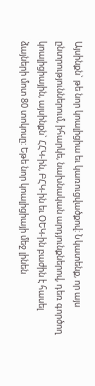Այսինքն` թե նոր կոալիցիա եւ կառուցվածքով: Նկատենք, որ այս ընտրություններում, իհարկե, նախնական արդյունքներով, դեռ գործող կոալիցիային, այսինքն` ՀՀԿ-ին, ԲՀԿ-ին եւ ՕԵԿ-ին բաժին է հասել ձայների մոտ 80 տոկոսը: Եթե նոր կոալիցիայի մեջ լինեն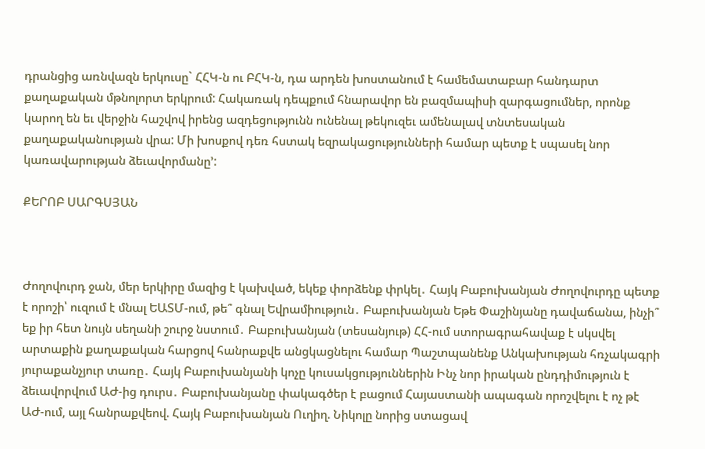դրանցից առնվազն երկուսը` ՀՀԿ-ն ու ԲՀԿ-ն, դա արդեն խոստանում է համեմատաբար հանդարտ քաղաքական մթնոլորտ երկրում: Հակառակ դեպքում հնարավոր են բազմապիսի զարգացումներ, որոնք կարող են եւ վերջին հաշվով իրենց ազդեցությունն ունենալ թեկուզեւ ամենալավ տնտեսական քաղաքականության վրա: Մի խոսքով դեռ հստակ եզրակացությունների համար պետք է սպասել նոր կառավարության ձեւավորմանը՚:

ՔԵՐՈԲ ՍԱՐԳՍՅԱՆ



Ժողովուրդ ջան, մեր երկիրը մազից է կախված, եկեք փորձենք փրկել․ Հայկ Բաբուխանյան Ժողովուրդը պետք է որոշի՝ ուզում է մնալ ԵԱՏՄ-ում, թե՞ գնալ Եվրամիություն․ Բաբուխանյան Եթե Փաշինյանը դավաճանա, ինչի՞ եք իր հետ նույն սեղանի շուրջ նստում․ Բաբուխանյան (տեսանյութ) ՀՀ-ում ստորագրահավաք է սկսվել արտաքին քաղաքական հարցով հանրաքվե անցկացնելու համար Պաշտպանենք Անկախության հռչակագրի յուրաքանչյուր տառը․ Հայկ Բաբուխանյանի կոչը կուսակցություններին Ինչ նոր իրական ընդդիմություն է ձեւավորվում ԱԺ-ից դուրս․ Բաբուխանյանը փակագծեր է բացում Հայաստանի ապագան որոշվելու է ոչ թէ ԱԺ-ում, այլ հանրաքվեով. Հայկ Բաբուխանյան Ուղիղ. Նիկոլը նորից ստացավ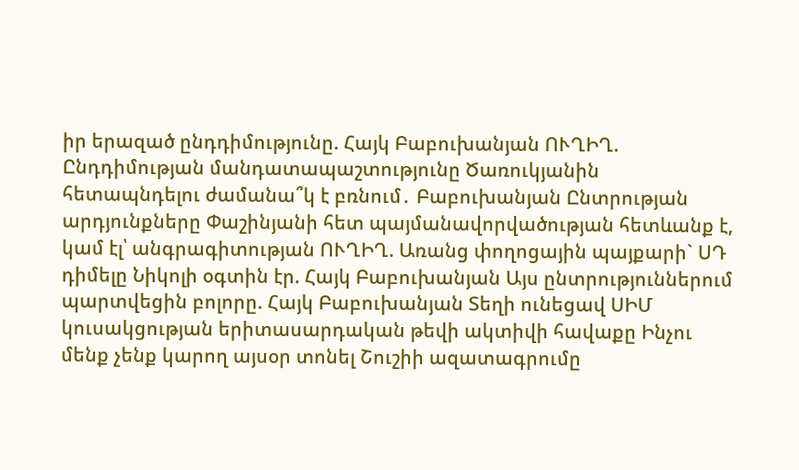իր երազած ընդդիմությունը. Հայկ Բաբուխանյան ՈՒՂԻՂ. Ընդդիմության մանդատապաշտությունը Ծառուկյանին հետապնդելու ժամանա՞կ է բռնում․ Բաբուխանյան Ընտրության արդյունքները Փաշինյանի հետ պայմանավորվածության հետևանք է, կամ էլ՝ անգրագիտության ՈՒՂԻՂ. Առանց փողոցային պայքարի` ՍԴ դիմելը Նիկոլի օգտին էր. Հայկ Բաբուխանյան Այս ընտրություններում պարտվեցին բոլորը. Հայկ Բաբուխանյան Տեղի ունեցավ ՍԻՄ կուսակցության երիտասարդական թեվի ակտիվի հավաքը Ինչու մենք չենք կարող այսօր տոնել Շուշիի ազատագրումը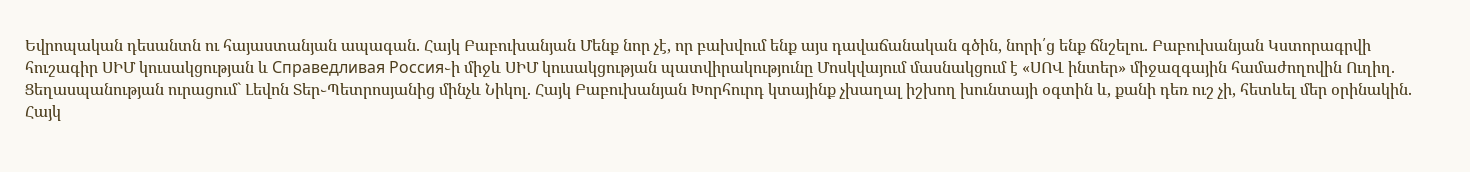Եվրոպական դեսանտն ու հայաստանյան ապագան. Հայկ Բաբուխանյան Մենք նոր չէ, որ բախվում ենք այս դավաճանական գծին, նորի՛ց ենք ճնշելու. Բաբուխանյան Կստորագրվի հուշագիր ՍԻՄ կուսակցության և Справедливая Россия֊ի միջև ՍԻՄ կուսակցության պատվիրակությունը Մոսկվայում մասնակցում է «ՍՈՎ ինտեր» միջազգային համաժողովին Ուղիղ. Ցեղասպանության ուրացում` Լեվոն Տեր֊Պետրոսյանից մինչև Նիկոլ. Հայկ Բաբուխանյան Խորհուրդ կտայինք չխաղալ իշխող խունտայի օգտին և, քանի դեռ ուշ չի, հետևել մեր օրինակին. Հայկ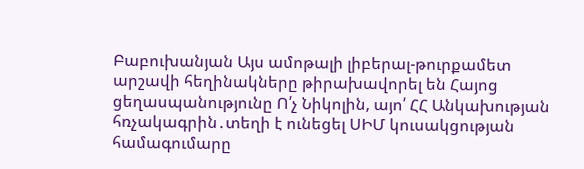Բաբուխանյան Այս ամոթալի լիբերալ-թուրքամետ արշավի հեղինակները թիրախավորել են Հայոց ցեղասպանությունը Ո՛չ Նիկոլին, այո՛ ՀՀ Անկախության հռչակագրին․տեղի է ունեցել ՍԻՄ կուսակցության համագումարը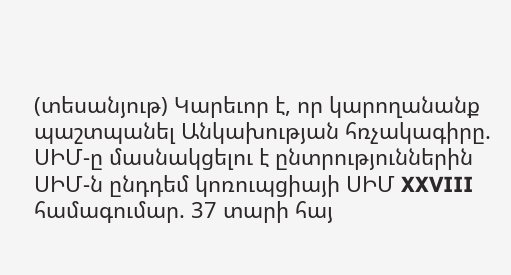(տեսանյութ) Կարեւոր է, որ կարողանանք պաշտպանել Անկախության հռչակագիրը. ՍԻՄ-ը մասնակցելու է ընտրություններին ՍԻՄ-ն ընդդեմ կոռուպցիայի ՍԻՄ XXVIII համագումար. 37 տարի հայ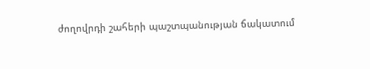ժողովրդի շահերի պաշտպանության ճակատում